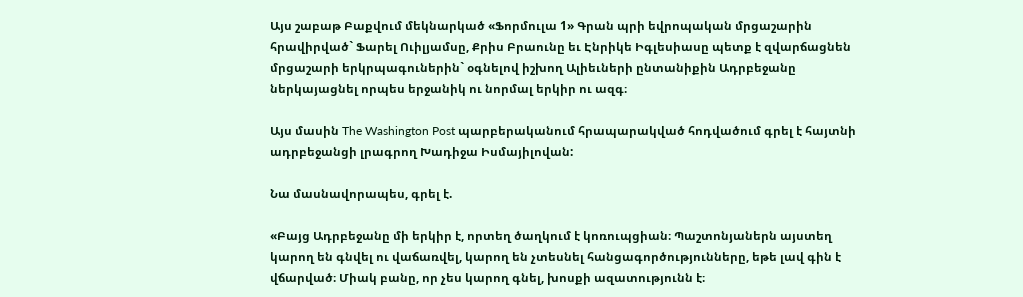Այս շաբաթ Բաքվում մեկնարկած «Ֆորմուլա 1» Գրան պրի եվրոպական մրցաշարին հրավիրված` Ֆարել Ուիլյամսը, Քրիս Բրաունը եւ Էնրիկե Իգլեսիասը պետք է զվարճացնեն մրցաշարի երկրպագուներին` օգնելով իշխող Ալիեւների ընտանիքին Ադրբեջանը ներկայացնել որպես երջանիկ ու նորմալ երկիր ու ազգ։

Այս մասին The Washington Post պարբերականում հրապարակված հոդվածում գրել է հայտնի ադրբեջանցի լրագրող Խադիջա Իսմայիլովան:

Նա մասնավորապես, գրել է.

«Բայց Ադրբեջանը մի երկիր է, որտեղ ծաղկում է կոռուպցիան։ Պաշտոնյաներն այստեղ կարող են գնվել ու վաճառվել, կարող են չտեսնել հանցագործությունները, եթե լավ գին է վճարված։ Միակ բանը, որ չես կարող գնել, խոսքի ազատությունն է։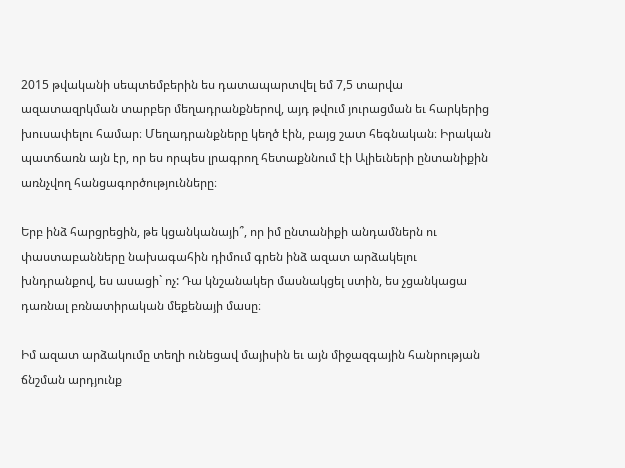2015 թվականի սեպտեմբերին ես դատապարտվել եմ 7,5 տարվա ազատազրկման տարբեր մեղադրանքներով, այդ թվում յուրացման եւ հարկերից խուսափելու համար։ Մեղադրանքները կեղծ էին, բայց շատ հեգնական։ Իրական պատճառն այն էր, որ ես որպես լրագրող հետաքննում էի Ալիեւների ընտանիքին առնչվող հանցագործությունները։

Երբ ինձ հարցրեցին, թե կցանկանայի՞, որ իմ ընտանիքի անդամներն ու փաստաբանները նախագահին դիմում գրեն ինձ ազատ արձակելու խնդրանքով, ես ասացի` ոչ: Դա կնշանակեր մասնակցել ստին, ես չցանկացա դառնալ բռնատիրական մեքենայի մասը։

Իմ ազատ արձակումը տեղի ունեցավ մայիսին եւ այն միջազգային հանրության ճնշման արդյունք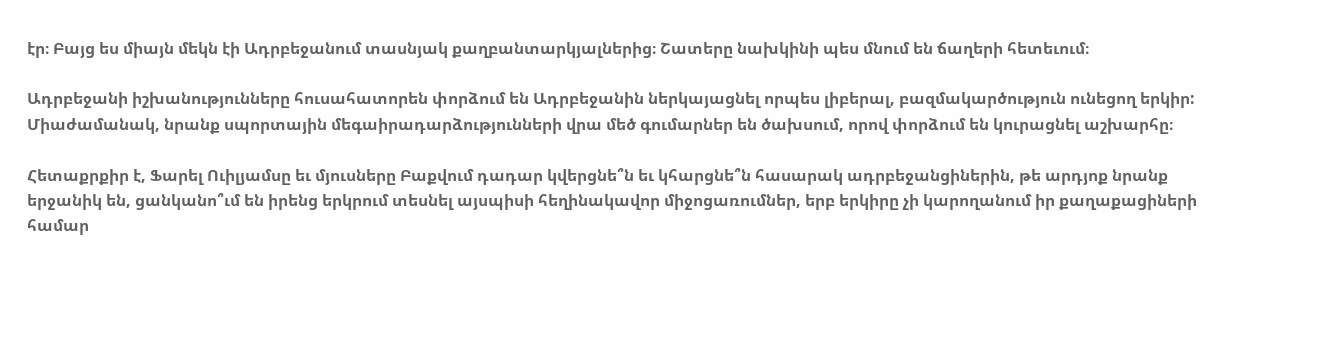էր։ Բայց ես միայն մեկն էի Ադրբեջանում տասնյակ քաղբանտարկյալներից։ Շատերը նախկինի պես մնում են ճաղերի հետեւում։

Ադրբեջանի իշխանությունները հուսահատորեն փորձում են Ադրբեջանին ներկայացնել որպես լիբերալ, բազմակարծություն ունեցող երկիր: Միաժամանակ, նրանք սպորտային մեգաիրադարձությունների վրա մեծ գումարներ են ծախսում, որով փորձում են կուրացնել աշխարհը։

Հետաքրքիր է, Ֆարել Ուիլյամսը եւ մյուսները Բաքվում դադար կվերցնե՞ն եւ կհարցնե՞ն հասարակ ադրբեջանցիներին, թե արդյոք նրանք երջանիկ են, ցանկանո՞ւմ են իրենց երկրում տեսնել այսպիսի հեղինակավոր միջոցառումներ, երբ երկիրը չի կարողանում իր քաղաքացիների համար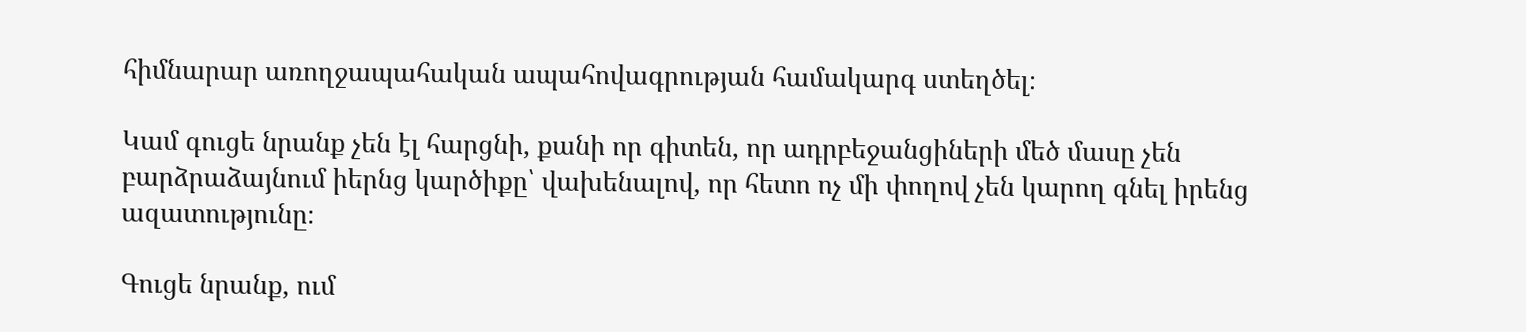հիմնարար առողջապահական ապահովագրության համակարգ ստեղծել։

Կամ գուցե նրանք չեն էլ հարցնի, քանի որ գիտեն, որ ադրբեջանցիների մեծ մասը չեն բարձրաձայնում իերնց կարծիքը՝ վախենալով, որ հետո ոչ մի փողով չեն կարող գնել իրենց ազատությունը։

Գուցե նրանք, ում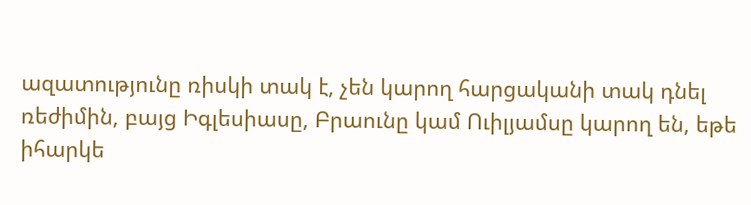ազատությունը ռիսկի տակ է, չեն կարող հարցականի տակ դնել ռեժիմին, բայց Իգլեսիասը, Բրաունը կամ Ուիլյամսը կարող են, եթե իհարկե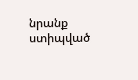նրանք ստիպված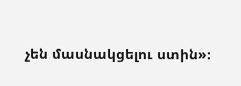չեն մասնակցելու ստին»։